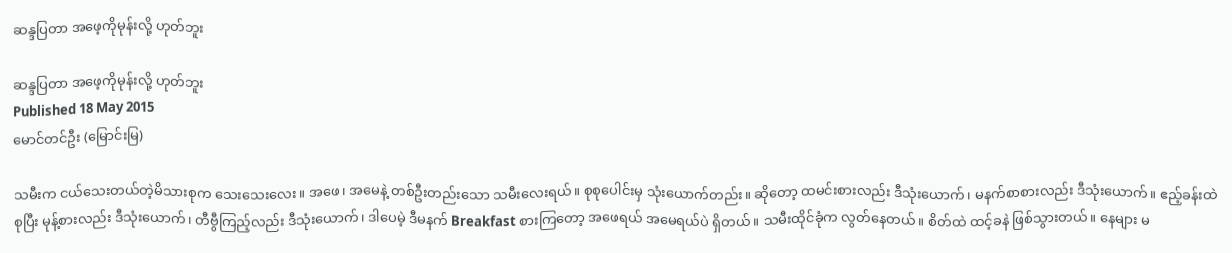ဆန္ဒပြတာ အဖေ့ကိုမုန်းလို့ ဟုတ်ဘူး

ဆန္ဒပြတာ အဖေ့ကိုမုန်းလို့ ဟုတ်ဘူး
Published 18 May 2015
မောင်တင်ဦး (မြောင်းမြ)

သမီးက ငယ်သေးတယ်တဲ့မိသားစုက သေးသေးလေး။ အဖေ၊ အမေနဲ့ တစ်ဦးတည်းသော သမီးလေးရယ်။ စုစုပေါင်းမှ သုံးယောက်တည်း။ ဆိုတော့ ထမင်းစားလည်း ဒီသုံးယောက်၊ မနက်စာစားလည်း ဒီသုံးယောက်။ ဧည့်ခန်းထဲစုပြီး မုန့်စားလည်း ဒီသုံးယောက်၊ တီဗွီကြည့်လည်း ဒီသုံးယောက်၊ ဒါပေမဲ့ ဒီမနက် Breakfast စားကြတော့ အဖေရယ် အမေရယ်ပဲ ရှိတယ်။ သမီးထိုင်ခုံက လွတ်နေတယ်။ စိတ်ထဲ ထင့်ခနဲ ဖြစ်သွားတယ်။ နေများ မ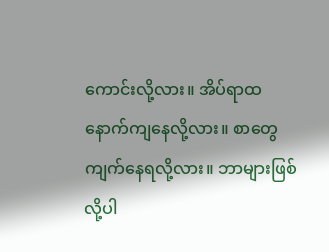ကောင်းလို့လား။ အိပ်ရာထ နောက်ကျနေလို့လား။ စာတွေ ကျက်နေရလို့လား။ ဘာများဖြစ်လို့ပါ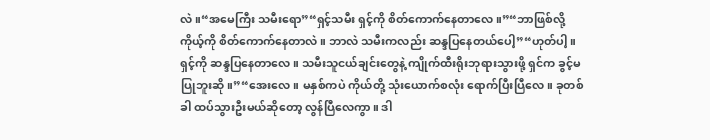လဲ။“အမေကြီး သမီးရော”“ရှင့်သမီး ရှင့်ကို စိတ်ကောက်နေတာလေ။”“ဘာဖြစ်လို့ ကိုယ့်ကို စိတ်ကောက်နေတာလဲ။ ဘာလဲ သမီးကလည်း ဆန္ဒပြနေတယ်ပေါ့”“ဟုတ်ပါ့။ ရှင့်ကို ဆန္ဒပြနေတာလေ။ သမီးသူငယ်ချင်းတွေနဲ့ ကျိုက်ထီးရိုးဘုရားသွားဖို့ ရှင်က ခွင့်မပြုဘူးဆို။”“အေးလေ။ မနှစ်ကပဲ ကိုယ်တို့ သုံးယောက်စလုံး ရောက်ပြီးပြီလေ။ ခုတစ်ခါ ထပ်သွားဦးမယ်ဆိုတော့ လွန်ပြီလေကွာ။ ဒါ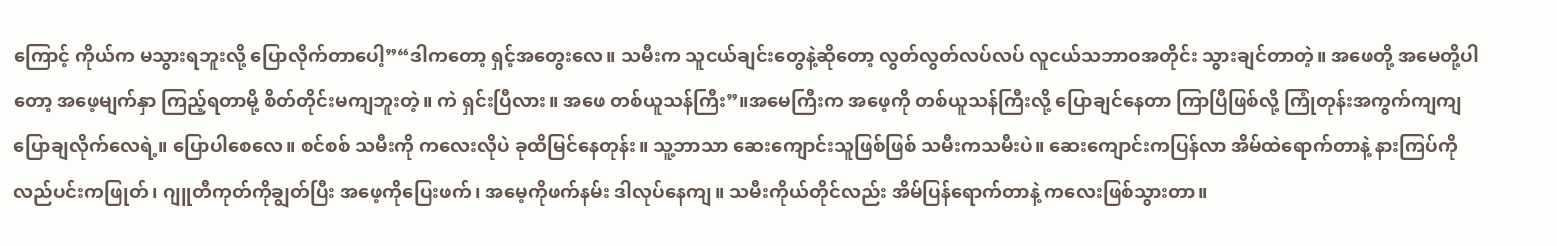ကြောင့် ကိုယ်က မသွားရဘူးလို့ ပြောလိုက်တာပေါ့”“ဒါကတော့ ရှင့်အတွေးလေ။ သမီးက သူငယ်ချင်းတွေနဲ့ဆိုတော့ လွတ်လွတ်လပ်လပ် လူငယ်သဘာဝအတိုင်း သွားချင်တာတဲ့။ အဖေတို့ အမေတို့ပါတော့ အဖေ့မျက်နှာ ကြည့်ရတာမို့ စိတ်တိုင်းမကျဘူးတဲ့။ ကဲ ရှင်းပြီလား။ အဖေ တစ်ယူသန်ကြီး”။အမေကြီးက အဖေ့ကို တစ်ယူသန်ကြီးလို့ ပြောချင်နေတာ ကြာပြီဖြစ်လို့ ကြုံတုန်းအကွက်ကျကျ ပြောချလိုက်လေရဲ့။ ပြောပါစေလေ။ စင်စစ် သမီးကို ကလေးလိုပဲ ခုထိမြင်နေတုန်း။ သူ့ဘာသာ ဆေးကျောင်းသူဖြစ်ဖြစ် သမီးကသမီးပဲ။ ဆေးကျောင်းကပြန်လာ အိမ်ထဲရောက်တာနဲ့ နားကြပ်ကို လည်ပင်းကဖြုတ်၊ ဂျူတီကုတ်ကိုချွတ်ပြီး အဖေ့ကိုပြေးဖက်၊ အမေ့ကိုဖက်နမ်း ဒါလုပ်နေကျ။ သမီးကိုယ်တိုင်လည်း အိမ်ပြန်ရောက်တာနဲ့ ကလေးဖြစ်သွားတာ။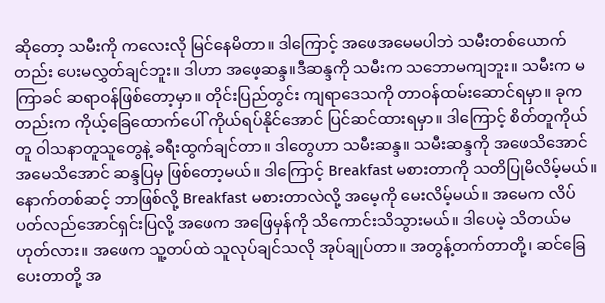ဆိုတော့ သမီးကို ကလေးလို မြင်နေမိတာ။ ဒါကြောင့် အဖေအမေမပါဘဲ သမီးတစ်ယောက်တည်း ပေးမလွှတ်ချင်ဘူး။ ဒါဟာ အဖေ့ဆန္ဒ။ဒီဆန္ဒကို သမီးက သဘောမကျဘူး။ သမီးက မကြာခင် ဆရာဝန်ဖြစ်တော့မှာ။ တိုင်းပြည်တွင်း ကျရာဒေသကို တာဝန်ထမ်းဆောင်ရမှာ။ ခုကတည်းက ကိုယ့်ခြေထောက်ပေါ် ကိုယ်ရပ်နိုင်အောင် ပြင်ဆင်ထားရမှာ။ ဒါကြောင့် စိတ်တူကိုယ်တူ ဝါသနာတူသူတွေနဲ့ ခရီးထွက်ချင်တာ။ ဒါတွေဟာ သမီးဆန္ဒ။ သမီးဆန္ဒကို အဖေသိအောင် အမေသိအောင် ဆန္ဒပြမှ ဖြစ်တော့မယ်။ ဒါကြောင့် Breakfast မစားတာကို သတိပြုမိလိမ့်မယ်။ နောက်တစ်ဆင့် ဘာဖြစ်လို့ Breakfast မစားတာလဲလို့ အမေ့ကို မေးလိမ့်မယ်။ အမေက လိပ်ပတ်လည်အောင်ရှင်းပြလို့ အဖေက အဖြေမှန်ကို သိကောင်းသိသွားမယ်။ ဒါပေမဲ့ သိတယ်မဟုတ်လား။ အဖေက သူ့တပ်ထဲ သူလုပ်ချင်သလို အုပ်ချုပ်တာ။ အတွန့်တက်တာတို့၊ ဆင်ခြေပေးတာတို့ အ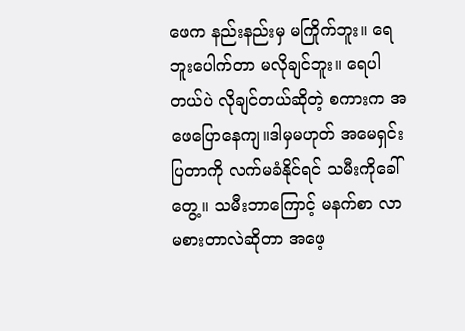ဖေက နည်းနည်းမှ မကြိုက်ဘူး။ ရေဘူးပေါက်တာ မလိုချင်ဘူး။ ရေပါတယ်ပဲ လိုချင်တယ်ဆိုတဲ့ စကားက အဖေပြောနေကျ။ဒါမှမဟုတ် အမေရှင်းပြတာကို လက်မခံနိုင်ရင် သမီးကိုခေါ်တွေ့။ သမီးဘာကြောင့် မနက်စာ လာမစားတာလဲဆိုတာ အဖေ့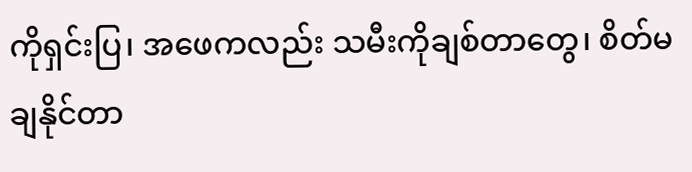ကိုရှင်းပြ၊ အဖေကလည်း သမီးကိုချစ်တာတွေ၊ စိတ်မချနိုင်တာ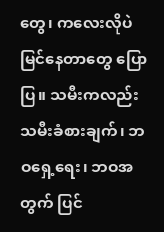တွေ၊ ကလေးလိုပဲ မြင်နေတာတွေ ပြောပြ။ သမီးကလည်း သမီးခံစားချက်၊ ဘဝရှေ့ရေး၊ ဘဝအတွက် ပြင်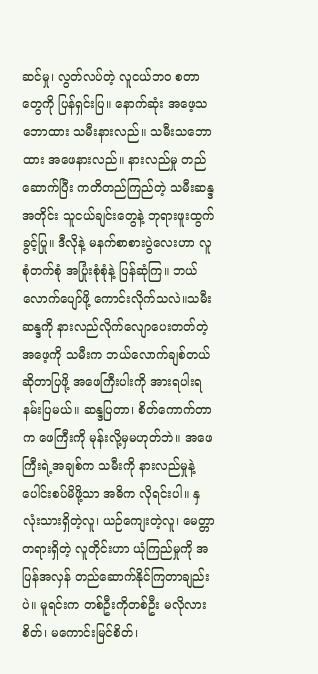ဆင်မှု၊ လွတ်လပ်တဲ့ လူငယ်ဘ၀ စတာတွေကို ပြန်ရှင်းပြ။ နောက်ဆုံး အဖေ့သဘောထား သမီးနားလည်။ သမီးသဘောထား အဖေနားလည်။ နားလည်မှု တည်ဆောက်ပြီး ကတိတည်ကြည်တဲ့ သမီးဆန္ဒအတိုင်း သူငယ်ချင်းတွေနဲ့ ဘုရားဖူးထွက်ခွင့်ပြု။ ဒီလိုနဲ့ မနက်စာစားပွဲလေးဟာ လူစုံတက်စုံ အပြုံးစုံစုံနဲ့ ပြန်ဆုံကြ။ ဘယ်လောက်ပျော်ဖို့ ကောင်းလိုက်သလဲ။သမီးဆန္ဒကို နားလည်လိုက်လျောပေးတတ်တဲ့ အဖေ့ကို သမီးက ဘယ်လောက်ချစ်တယ်ဆိုတာပြဖို့ အဖေကြီးပါးကို အားရပါးရ နမ်းပြမယ်။ ဆန္ဒပြတာ၊ စိတ်ကောက်တာက ဖေကြီးကို မုန်းလို့မှမဟုတ်ဘဲ။ အဖေကြီးရဲ့အချစ်က သမီးကို နားလည်မှုနဲ့ ပေါင်းစပ်မိဖို့သာ အဓိက လိုရင်းပါ။ နှလုံးသားရှိတဲ့လူ၊ ယဉ်ကျေးတဲ့လူ၊ မေတ္တာတရားရှိတဲ့ လူတိုင်းဟာ ယုံကြည်မှုကို အပြန်အလှန် တည်ဆောက်နိုင်ကြတာချည်းပဲ။ မူရင်းက တစ်ဦးကိုတစ်ဦး မလိုလားစိတ်၊ မကောင်းမြင်စိတ်၊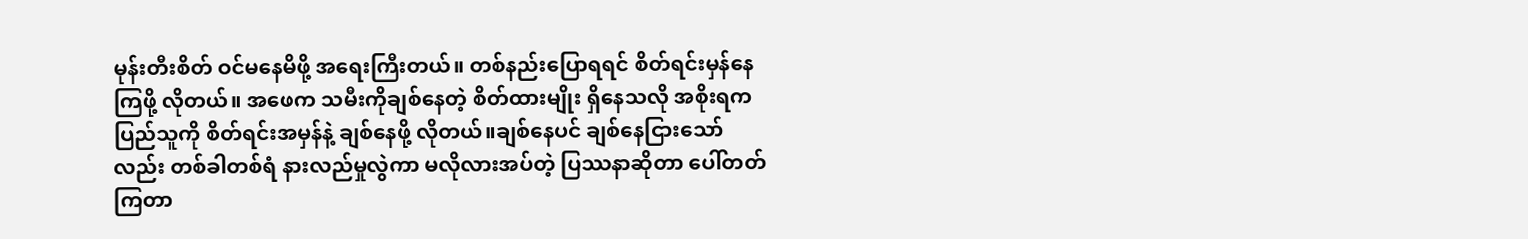မုန်းတီးစိတ် ဝင်မနေမိဖို့ အရေးကြီးတယ်။ တစ်နည်းပြောရရင် စိတ်ရင်းမှန်နေကြဖို့ လိုတယ်။ အဖေက သမီးကိုချစ်နေတဲ့ စိတ်ထားမျိုး ရှိနေသလို အစိုးရက ပြည်သူကို စိတ်ရင်းအမှန်နဲ့ ချစ်နေဖို့ လိုတယ်။ချစ်နေပင် ချစ်နေငြားသော်လည်း တစ်ခါတစ်ရံ နားလည်မှုလွဲကာ မလိုလားအပ်တဲ့ ပြဿနာဆိုတာ ပေါ်တတ်ကြတာ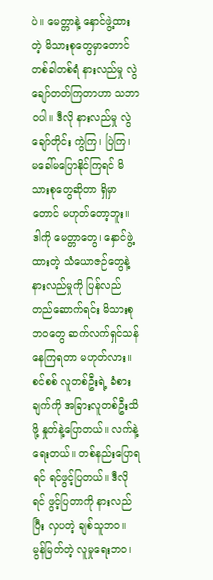ပဲ။ မေတ္တာနဲ့ နှောင်ဖွဲ့ထားတဲ့ မိသားစုတွေမှာတောင် တစ်ခါတစ်ရံ နားလည်မှု လွဲချော်တတ်ကြတာဟာ သဘာဝပါ။ ဒီလို နားလည်မှု လွဲချော်တိုင်း ကွဲကြ၊ ပြဲကြ၊ မခေါ်မပြောနိုင်ကြရင် မိသားစုတွေဆိုတာ ရှိမှာတောင် မဟုတ်တော့ဘူး။ ဒါကို မေတ္တာတွေ၊ နှောင်ဖွဲ့ထားတဲ့ သံယောဇဉ်တွေနဲ့ နားလည်မှုကို ပြန်လည်တည်ဆောက်ရင်း မိသားစုဘဝတွေ ဆက်လက်ရှင်သန်နေကြရတာ မဟုတ်လား။စင်စစ် လူတစ်ဦးရဲ့ ခံစားချက်ကို အခြားလူတစ်ဦးသိဖို့ နှုတ်နဲ့ပြောတယ်။ လက်နဲ့ရေးတယ်။ တစ်နည်းပြောရရင် ရင်ဖွင့်ပြတယ်။ ဒီလိုရင် ဖွင့်ပြတာကို နားလည်ပြီး လှပတဲ့ ချစ်သူဘဝ။ မွန်မြတ်တဲ့ လူမှုရေးဘဝ၊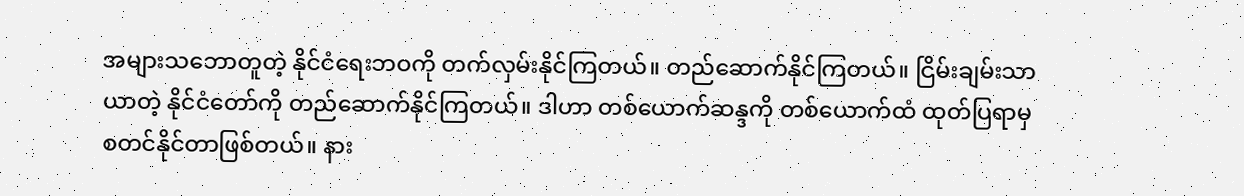အများသဘောတူတဲ့ နိုင်ငံရေးဘဝကို တက်လှမ်းနိုင်ကြတယ်။ တည်ဆောက်နိုင်ကြတယ်။ ငြိမ်းချမ်းသာယာတဲ့ နိုင်ငံတော်ကို တည်ဆောက်နိုင်ကြတယ်။ ဒါဟာ တစ်ယောက်ဆန္ဒကို တစ်ယောက်ထံ ထုတ်ပြရာမှ စတင်နိုင်တာဖြစ်တယ်။ နား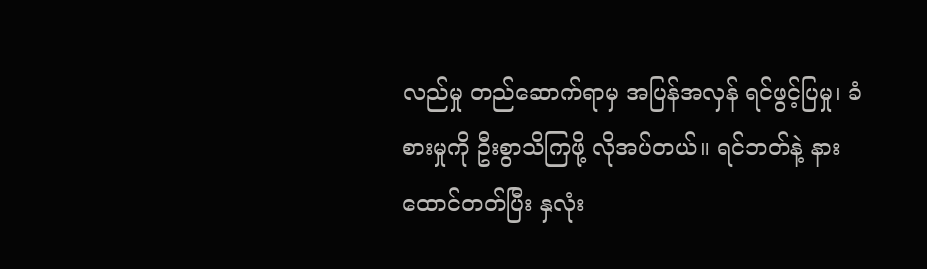လည်မှု တည်ဆောက်ရာမှ အပြန်အလှန် ရင်ဖွင့်ပြမှု၊ ခံစားမှုကို ဦးစွာသိကြဖို့ လိုအပ်တယ်။ ရင်ဘတ်နဲ့ နားထောင်တတ်ပြီး နှလုံး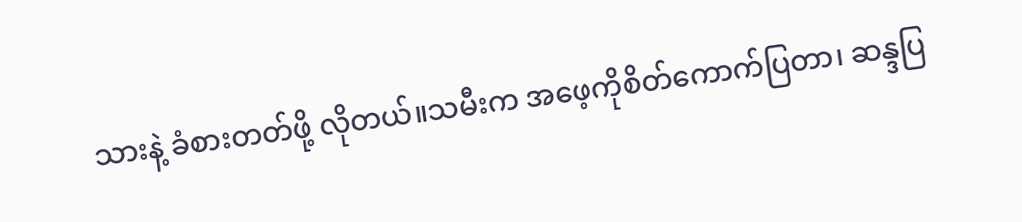သားနဲ့ ခံစားတတ်ဖို့ လိုတယ်။သမီးက အဖေ့ကိုစိတ်ကောက်ပြတာ၊ ဆန္ဒပြ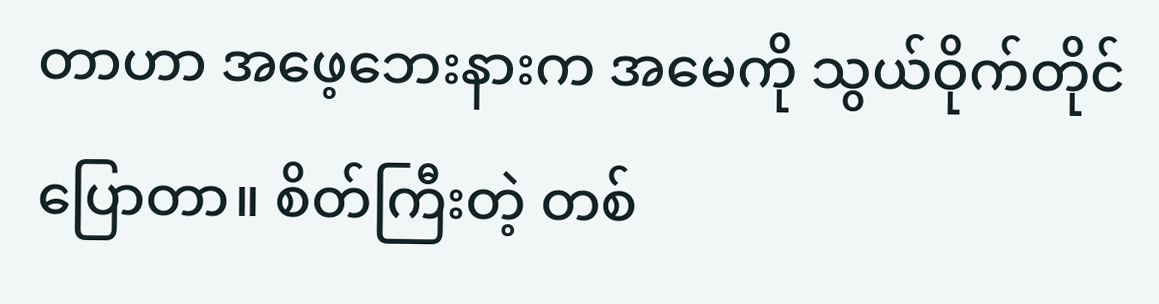တာဟာ အဖေ့ဘေးနားက အမေကို သွယ်ဝိုက်တိုင်ပြောတာ။ စိတ်ကြီးတဲ့ တစ်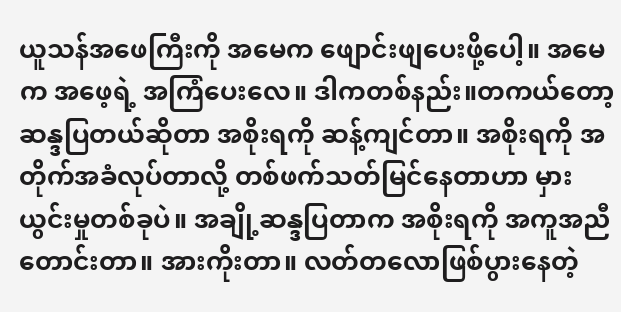ယူသန်အဖေကြီးကို အမေက ဖျောင်းဖျပေးဖို့ပေါ့။ အမေက အဖေ့ရဲ့ အကြံပေးလေ။ ဒါကတစ်နည်း။တကယ်တော့ ဆန္ဒပြတယ်ဆိုတာ အစိုးရကို ဆန့်ကျင်တာ။ အစိုးရကို အတိုက်အခံလုပ်တာလို့ တစ်ဖက်သတ်မြင်နေတာဟာ မှားယွင်းမှုတစ်ခုပဲ။ အချို့ဆန္ဒပြတာက အစိုးရကို အကူအညီတောင်းတာ။ အားကိုးတာ။ လတ်တလောဖြစ်ပွားနေတဲ့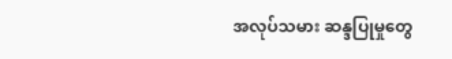အလုပ်သမား ဆန္ဒပြုမှုတွေ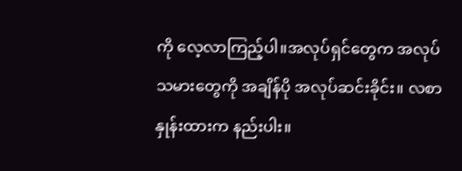ကို လေ့လာကြည့်ပါ။အလုပ်ရှင်တွေက အလုပ်သမားတွေကို အချိန်ပို အလုပ်ဆင်းခိုင်း။ လစာနှုန်းထားက နည်းပါး။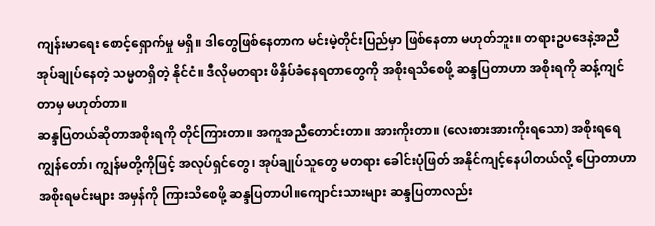ကျန်းမာရေး စောင့်ရှောက်မှု မရှိ။ ဒါတွေဖြစ်နေတာက မင်းမဲ့တိုင်းပြည်မှာ ဖြစ်နေတာ မဟုတ်ဘူး။ တရားဥပဒေနဲ့အညီ အုပ်ချုပ်နေတဲ့ သမ္မတရှိတဲ့ နိုင်ငံ။ ဒီလိုမတရား ဖိနှိပ်ခံနေရတာတွေကို အစိုးရသိစေဖို့ ဆန္ဒပြတာဟာ အစိုးရကို ဆန့်ကျင်တာမှ မဟုတ်တာ။
ဆန္ဒပြတယ်ဆိုတာအစိုးရကို တိုင်ကြားတာ။ အကူအညီတောင်းတာ။ အားကိုးတာ။ (လေးစားအားကိုးရသော) အစိုးရရေ ကျွန်တော်၊ ကျွန်မတို့ကိုဖြင့် အလုပ်ရှင်တွေ၊ အုပ်ချုပ်သူတွေ မတရား ခေါင်းပုံဖြတ် အနိုင်ကျင့်နေပါတယ်လို့ ပြောတာဟာ အစိုးရမင်းများ အမှန်ကို ကြားသိစေဖို့ ဆန္ဒပြတာပါ။ကျောင်းသားများ ဆန္ဒပြတာလည်း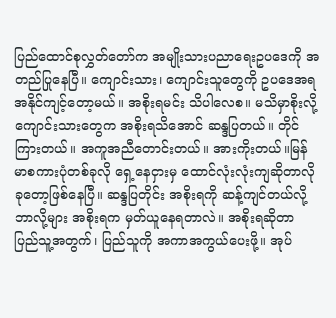ပြည်ထောင်စုလွှတ်တော်က အမျိုးသားပညာရေးဥပဒေကို အတည်ပြုနေပြီ။ ကျောင်းသား၊ ကျောင်းသူတွေကို ဥပဒေအရ အနိုင်ကျင့်တော့မယ်။ အစိုးရမင်း သိပါလေစ။ မသိမှာစိုးလို့ ကျောင်းသားတွေက အစိုးရသိအောင် ဆန္ဒပြတယ်။ တိုင်ကြားတယ်။ အကူအညီတောင်းတယ်။ အားကိုးတယ်။မြန်မာစကားပုံတစ်ခုလို ရှေ့နေငှားမှ ထောင်လုံးလုံးကျဆိုတာလို ခုတော့ဖြစ်နေပြီ။ ဆန္ဒပြတိုင်း အစိုးရကို ဆန့်ကျင်တယ်လို့ ဘာလို့များ အစိုးရက မှတ်ယူနေရတာလဲ။ အစိုးရဆိုတာ ပြည်သူ့အတွက်၊ ပြည်သူကို အကာအကွယ်ပေးဖို့။ အုပ်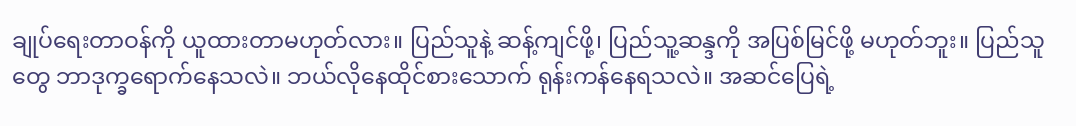ချုပ်ရေးတာဝန်ကို ယူထားတာမဟုတ်လား။ ပြည်သူနဲ့ ဆန့်ကျင်ဖို့၊ ပြည်သူ့ဆန္ဒကို အပြစ်မြင်ဖို့ မဟုတ်ဘူး။ ပြည်သူတွေ ဘာဒုက္ခရောက်နေသလဲ။ ဘယ်လိုနေထိုင်စားသောက် ရုန်းကန်နေရသလဲ။ အဆင်ပြေရဲ့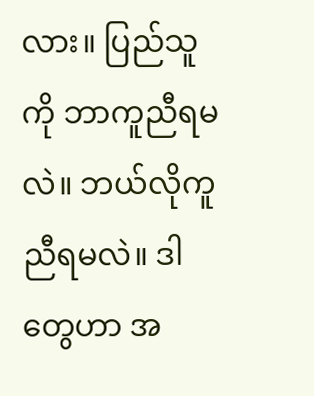လား။ ပြည်သူကို ဘာကူညီရမလဲ။ ဘယ်လိုကူညီရမလဲ။ ဒါတွေဟာ အ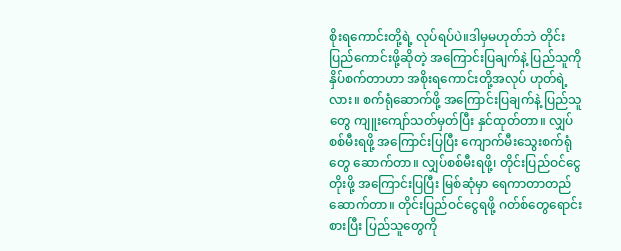စိုးရကောင်းတို့ရဲ့ လုပ်ရပ်ပဲ။ဒါမှမဟုတ်ဘဲ တိုင်းပြည်ကောင်းဖို့ဆိုတဲ့ အကြောင်းပြချက်နဲ့ ပြည်သူကို နှိပ်စက်တာဟာ အစိုးရကောင်းတို့အလုပ် ဟုတ်ရဲ့လား။ စက်ရုံဆောက်ဖို့ အကြောင်းပြချက်နဲ့ ပြည်သူတွေ ကျူးကျော်သတ်မှတ်ပြီး နှင်ထုတ်တာ။ လျှပ်စစ်မီးရဖို့ အကြောင်းပြပြီး ကျောက်မီးသွေးစက်ရုံတွေ ဆောက်တာ။ လျှပ်စစ်မီးရဖို့၊ တိုင်းပြည်ဝင်ငွေတိုးဖို့ အကြောင်းပြပြီး မြစ်ဆုံမှာ ရေကာတာတည်ဆောက်တာ။ တိုင်းပြည်ဝင်ငွေရဖို့ ဂတ်စ်တွေရောင်းစားပြီး ပြည်သူတွေကို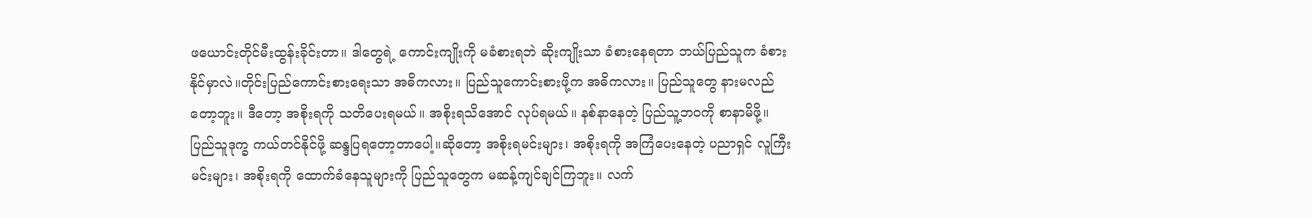ဖယောင်းတိုင်မီးထွန်းခိုင်းတာ။ ဒါတွေရဲ့ ကောင်းကျိုးကို မခံစားရဘဲ ဆိုးကျိုးသာ ခံစားနေရတာ ဘယ်ပြည်သူက ခံစားနိုင်မှာလဲ။တိုင်းပြည်ကောင်းစားရေးသာ အဓိကလား။ ပြည်သူကောင်းစားဖို့က အဓိကလား။ ပြည်သူတွေ နားမလည်တော့ဘူး။ ဒီတော့ အစိုးရကို သတိပေးရမယ်။ အစိုးရသိအောင် လုပ်ရမယ်။ နစ်နာနေတဲ့ ပြည်သူ့ဘဝကို စာနာမိဖို့။ ပြည်သူဒုက္ခ ကယ်တင်နိုင်ဖို့ ဆန္ဒပြရတော့တာပေါ့။ဆိုတော့ အစိုးရမင်းများ၊ အစိုးရကို အကြံပေးနေတဲ့ ပညာရှင် လူကြီးမင်းများ၊ အစိုးရကို ထောက်ခံနေသူများကို ပြည်သူတွေက မဆန့်ကျင်ချင်ကြဘူး။ လက်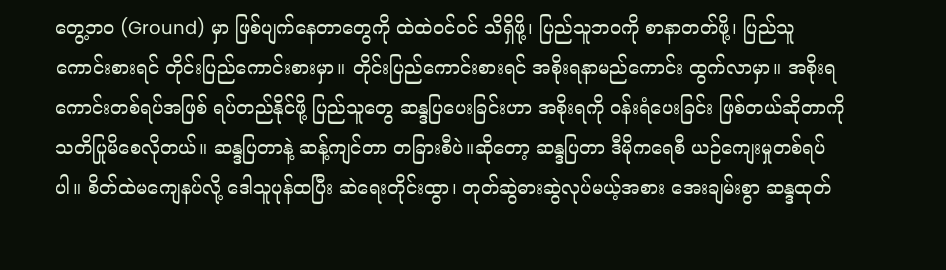တွေ့ဘ၀ (Ground) မှာ ဖြစ်ပျက်နေတာတွေကို ထဲထဲဝင်ဝင် သိရှိဖို့၊ ပြည်သူဘဝကို စာနာတတ်ဖို့၊ ပြည်သူကောင်းစားရင် တိုင်းပြည်ကောင်းစားမှာ။ တိုင်းပြည်ကောင်းစားရင် အစိုးရနာမည်ကောင်း ထွက်လာမှာ။ အစိုးရကောင်းတစ်ရပ်အဖြစ် ရပ်တည်နိုင်ဖို့ ပြည်သူတွေ ဆန္ဒပြပေးခြင်းဟာ အစိုးရကို ဝန်းရံပေးခြင်း ဖြစ်တယ်ဆိုတာကို သတိပြုမိစေလိုတယ်။ ဆန္ဒပြတာနဲ့ ဆန့်ကျင်တာ တခြားစီပဲ။ဆိုတော့ ဆန္ဒပြတာ ဒီမိုကရေစီ ယဉ်ကျေးမှုတစ်ရပ်ပါ။ စိတ်ထဲမကျေနပ်လို့ ဒေါသူပုန်ထပြီး ဆဲရေးတိုင်းထွာ၊ တုတ်ဆွဲဓားဆွဲလုပ်မယ့်အစား အေးချမ်းစွာ ဆန္ဒထုတ်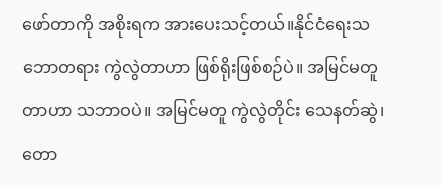ဖော်တာကို အစိုးရက အားပေးသင့်တယ်။နိုင်ငံရေးသဘောတရား ကွဲလွဲတာဟာ ဖြစ်ရိုးဖြစ်စဉ်ပဲ။ အမြင်မတူတာဟာ သဘာဝပဲ။ အမြင်မတူ ကွဲလွဲတိုင်း သေနတ်ဆွဲ၊ တော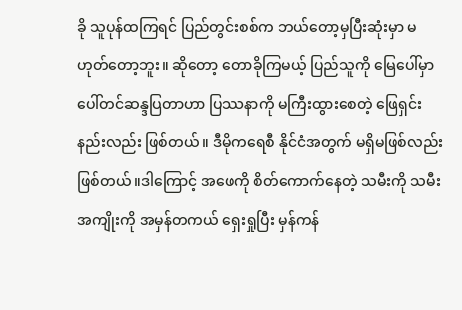ခို သူပုန်ထကြရင် ပြည်တွင်းစစ်က ဘယ်တော့မှပြီးဆုံးမှာ မဟုတ်တော့ဘူး။ ဆိုတော့ တောခိုကြမယ့် ပြည်သူကို မြေပေါ်မှာ ပေါ်တင်ဆန္ဒပြတာဟာ ပြဿနာကို မကြီးထွားစေတဲ့ ဖြေရှင်းနည်းလည်း ဖြစ်တယ်။ ဒီမိုကရေစီ နိုင်ငံအတွက် မရှိမဖြစ်လည်း ဖြစ်တယ်။ဒါကြောင့် အဖေကို စိတ်ကောက်နေတဲ့ သမီးကို သမီးအကျိုးကို အမှန်တကယ် ရှေးရှုပြီး မှန်ကန်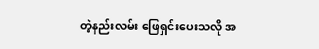တဲ့နည်းလမ်း ဖြေရှင်းပေးသလို အ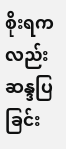စိုးရကလည်း ဆန္ဒပြခြင်း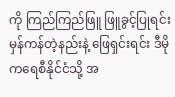ကို ကြည်ကြည်ဖြူ ဖြူခွင့်ပြုရင်း မှန်ကန်တဲ့နည်းနဲ့ ဖြေရှင်းရင်း ဒီမိုကရေစီနိုင်ငံသို့ အ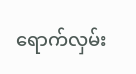ရောက်လှမ်း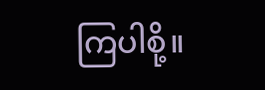ကြပါစို့။